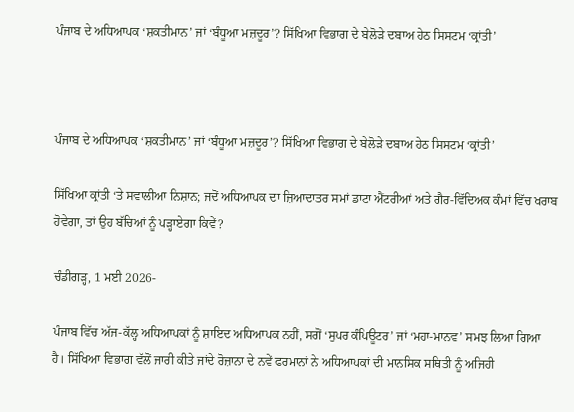ਪੰਜਾਬ ਦੇ ਅਧਿਆਪਕ ‘ਸ਼ਕਤੀਮਾਨ’ ਜਾਂ ‘ਬੰਧੂਆ ਮਜ਼ਦੂਰ’? ਸਿੱਖਿਆ ਵਿਭਾਗ ਦੇ ਬੇਲੋੜੇ ਦਬਾਅ ਹੇਠ ਸਿਸਟਮ ‘ਕ੍ਰਾਂਤੀ’



ਪੰਜਾਬ ਦੇ ਅਧਿਆਪਕ ‘ਸ਼ਕਤੀਮਾਨ’ ਜਾਂ ‘ਬੰਧੂਆ ਮਜ਼ਦੂਰ’? ਸਿੱਖਿਆ ਵਿਭਾਗ ਦੇ ਬੇਲੋੜੇ ਦਬਾਅ ਹੇਠ ਸਿਸਟਮ ‘ਕ੍ਰਾਂਤੀ’

ਸਿੱਖਿਆ ਕ੍ਰਾਂਤੀ ‘ਤੇ ਸਵਾਲੀਆ ਨਿਸ਼ਾਨ; ਜਦੋਂ ਅਧਿਆਪਕ ਦਾ ਜ਼ਿਆਦਾਤਰ ਸਮਾਂ ਡਾਟਾ ਐਂਟਰੀਆਂ ਅਤੇ ਗੈਰ-ਵਿੱਦਿਅਕ ਕੰਮਾਂ ਵਿੱਚ ਖਰਾਬ ਹੋਵੇਗਾ, ਤਾਂ ਉਹ ਬੱਚਿਆਂ ਨੂੰ ਪੜ੍ਹਾਏਗਾ ਕਿਵੇਂ?

ਚੰਡੀਗੜ੍ਹ, 1 ਮਈ 2026-

ਪੰਜਾਬ ਵਿੱਚ ਅੱਜ-ਕੱਲ੍ਹ ਅਧਿਆਪਕਾਂ ਨੂੰ ਸ਼ਾਇਦ ਅਧਿਆਪਕ ਨਹੀਂ, ਸਗੋਂ ‘ਸੁਪਰ ਕੰਪਿਊਟਰ’ ਜਾਂ ‘ਮਹਾ-ਮਾਨਵ’ ਸਮਝ ਲਿਆ ਗਿਆ ਹੈ। ਸਿੱਖਿਆ ਵਿਭਾਗ ਵੱਲੋਂ ਜਾਰੀ ਕੀਤੇ ਜਾਂਦੇ ਰੋਜ਼ਾਨਾ ਦੇ ਨਵੇਂ ਫਰਮਾਨਾਂ ਨੇ ਅਧਿਆਪਕਾਂ ਦੀ ਮਾਨਸਿਕ ਸਥਿਤੀ ਨੂੰ ਅਜਿਹੀ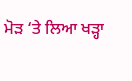ਮੋੜ ‘ਤੇ ਲਿਆ ਖੜ੍ਹਾ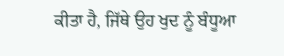ਕੀਤਾ ਹੈ, ਜਿੱਥੇ ਉਹ ਖੁਦ ਨੂੰ ਬੰਧੂਆ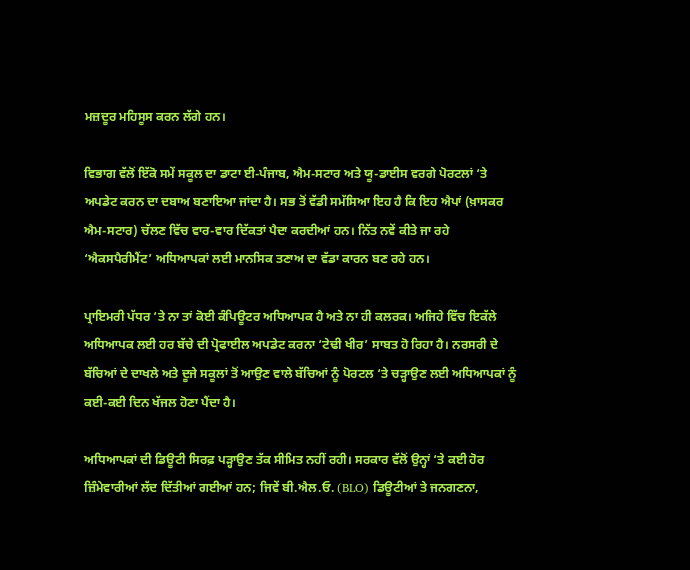ਮਜ਼ਦੂਰ ਮਹਿਸੂਸ ਕਰਨ ਲੱਗੇ ਹਨ।

ਵਿਭਾਗ ਵੱਲੋਂ ਇੱਕੋ ਸਮੇਂ ਸਕੂਲ ਦਾ ਡਾਟਾ ਈ-ਪੰਜਾਬ, ਐਮ-ਸਟਾਰ ਅਤੇ ਯੂ-ਡਾਈਸ ਵਰਗੇ ਪੋਰਟਲਾਂ ‘ਤੇ ਅਪਡੇਟ ਕਰਨ ਦਾ ਦਬਾਅ ਬਣਾਇਆ ਜਾਂਦਾ ਹੈ। ਸਭ ਤੋਂ ਵੱਡੀ ਸਮੱਸਿਆ ਇਹ ਹੈ ਕਿ ਇਹ ਐਪਾਂ (ਖ਼ਾਸਕਰ ਐਮ-ਸਟਾਰ) ਚੱਲਣ ਵਿੱਚ ਵਾਰ-ਵਾਰ ਦਿੱਕਤਾਂ ਪੈਦਾ ਕਰਦੀਆਂ ਹਨ। ਨਿੱਤ ਨਵੇਂ ਕੀਤੇ ਜਾ ਰਹੇ ‘ਐਕਸਪੈਰੀਮੈਂਟ’ ਅਧਿਆਪਕਾਂ ਲਈ ਮਾਨਸਿਕ ਤਣਾਅ ਦਾ ਵੱਡਾ ਕਾਰਨ ਬਣ ਰਹੇ ਹਨ।

ਪ੍ਰਾਇਮਰੀ ਪੱਧਰ ‘ਤੇ ਨਾ ਤਾਂ ਕੋਈ ਕੰਪਿਊਟਰ ਅਧਿਆਪਕ ਹੈ ਅਤੇ ਨਾ ਹੀ ਕਲਰਕ। ਅਜਿਹੇ ਵਿੱਚ ਇਕੱਲੇ ਅਧਿਆਪਕ ਲਈ ਹਰ ਬੱਚੇ ਦੀ ਪ੍ਰੋਫਾਈਲ ਅਪਡੇਟ ਕਰਨਾ ‘ਟੇਢੀ ਖੀਰ’ ਸਾਬਤ ਹੋ ਰਿਹਾ ਹੈ। ਨਰਸਰੀ ਦੇ ਬੱਚਿਆਂ ਦੇ ਦਾਖਲੇ ਅਤੇ ਦੂਜੇ ਸਕੂਲਾਂ ਤੋਂ ਆਉਣ ਵਾਲੇ ਬੱਚਿਆਂ ਨੂੰ ਪੋਰਟਲ ‘ਤੇ ਚੜ੍ਹਾਉਣ ਲਈ ਅਧਿਆਪਕਾਂ ਨੂੰ ਕਈ-ਕਈ ਦਿਨ ਖੱਜਲ ਹੋਣਾ ਪੈਂਦਾ ਹੈ।

ਅਧਿਆਪਕਾਂ ਦੀ ਡਿਊਟੀ ਸਿਰਫ਼ ਪੜ੍ਹਾਉਣ ਤੱਕ ਸੀਮਿਤ ਨਹੀਂ ਰਹੀ। ਸਰਕਾਰ ਵੱਲੋਂ ਉਨ੍ਹਾਂ ‘ਤੇ ਕਈ ਹੋਰ ਜ਼ਿੰਮੇਵਾਰੀਆਂ ਲੱਦ ਦਿੱਤੀਆਂ ਗਈਆਂ ਹਨ; ਜਿਵੇਂ ਬੀ.ਐਲ.ਓ. (BLO) ਡਿਊਟੀਆਂ ਤੇ ਜਨਗਣਨਾ,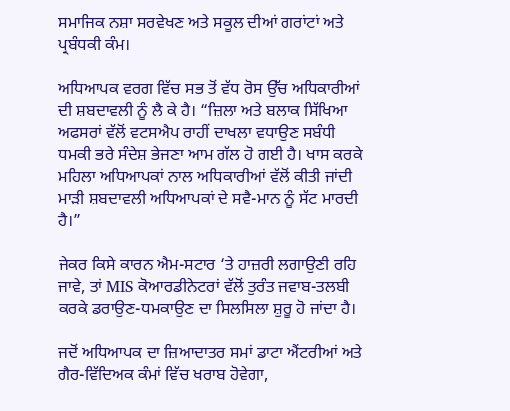ਸਮਾਜਿਕ ਨਸ਼ਾ ਸਰਵੇਖਣ ਅਤੇ ਸਕੂਲ ਦੀਆਂ ਗਰਾਂਟਾਂ ਅਤੇ ਪ੍ਰਬੰਧਕੀ ਕੰਮ।

ਅਧਿਆਪਕ ਵਰਗ ਵਿੱਚ ਸਭ ਤੋਂ ਵੱਧ ਰੋਸ ਉੱਚ ਅਧਿਕਾਰੀਆਂ ਦੀ ਸ਼ਬਦਾਵਲੀ ਨੂੰ ਲੈ ਕੇ ਹੈ। “ਜ਼ਿਲਾ ਅਤੇ ਬਲਾਕ ਸਿੱਖਿਆ ਅਫਸਰਾਂ ਵੱਲੋਂ ਵਟਸਐਪ ਰਾਹੀਂ ਦਾਖਲਾ ਵਧਾਉਣ ਸਬੰਧੀ ਧਮਕੀ ਭਰੇ ਸੰਦੇਸ਼ ਭੇਜਣਾ ਆਮ ਗੱਲ ਹੋ ਗਈ ਹੈ। ਖਾਸ ਕਰਕੇ ਮਹਿਲਾ ਅਧਿਆਪਕਾਂ ਨਾਲ ਅਧਿਕਾਰੀਆਂ ਵੱਲੋਂ ਕੀਤੀ ਜਾਂਦੀ ਮਾੜੀ ਸ਼ਬਦਾਵਲੀ ਅਧਿਆਪਕਾਂ ਦੇ ਸਵੈ-ਮਾਨ ਨੂੰ ਸੱਟ ਮਾਰਦੀ ਹੈ।”

ਜੇਕਰ ਕਿਸੇ ਕਾਰਨ ਐਮ-ਸਟਾਰ ‘ਤੇ ਹਾਜ਼ਰੀ ਲਗਾਉਣੀ ਰਹਿ ਜਾਵੇ, ਤਾਂ MIS ਕੋਆਰਡੀਨੇਟਰਾਂ ਵੱਲੋਂ ਤੁਰੰਤ ਜਵਾਬ-ਤਲਬੀ ਕਰਕੇ ਡਰਾਉਣ-ਧਮਕਾਉਣ ਦਾ ਸਿਲਸਿਲਾ ਸ਼ੁਰੂ ਹੋ ਜਾਂਦਾ ਹੈ।

ਜਦੋਂ ਅਧਿਆਪਕ ਦਾ ਜ਼ਿਆਦਾਤਰ ਸਮਾਂ ਡਾਟਾ ਐਂਟਰੀਆਂ ਅਤੇ ਗੈਰ-ਵਿੱਦਿਅਕ ਕੰਮਾਂ ਵਿੱਚ ਖਰਾਬ ਹੋਵੇਗਾ,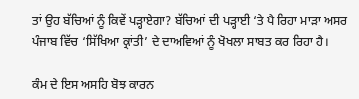ਤਾਂ ਉਹ ਬੱਚਿਆਂ ਨੂੰ ਕਿਵੇਂ ਪੜ੍ਹਾਏਗਾ? ਬੱਚਿਆਂ ਦੀ ਪੜ੍ਹਾਈ ‘ਤੇ ਪੈ ਰਿਹਾ ਮਾੜਾ ਅਸਰ ਪੰਜਾਬ ਵਿੱਚ ‘ਸਿੱਖਿਆ ਕ੍ਰਾਂਤੀ’ ਦੇ ਦਾਅਵਿਆਂ ਨੂੰ ਖੋਖਲਾ ਸਾਬਤ ਕਰ ਰਿਹਾ ਹੈ।

ਕੰਮ ਦੇ ਇਸ ਅਸਹਿ ਬੋਝ ਕਾਰਨ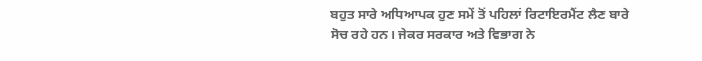ਬਹੁਤ ਸਾਰੇ ਅਧਿਆਪਕ ਹੁਣ ਸਮੇਂ ਤੋਂ ਪਹਿਲਾਂ ਰਿਟਾਇਰਮੈਂਟ ਲੈਣ ਬਾਰੇ ਸੋਚ ਰਹੇ ਹਨ। ਜੇਕਰ ਸਰਕਾਰ ਅਤੇ ਵਿਭਾਗ ਨੇ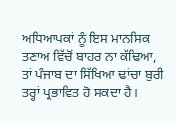ਅਧਿਆਪਕਾਂ ਨੂੰ ਇਸ ਮਾਨਸਿਕ ਤਣਾਅ ਵਿੱਚੋਂ ਬਾਹਰ ਨਾ ਕੱਢਿਆ, ਤਾਂ ਪੰਜਾਬ ਦਾ ਸਿੱਖਿਆ ਢਾਂਚਾ ਬੁਰੀ ਤਰ੍ਹਾਂ ਪ੍ਰਭਾਵਿਤ ਹੋ ਸਕਦਾ ਹੈ।